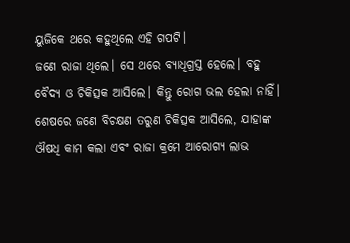ୟୁଜିକେ ଥରେ କହୁଥିଲେ ଏହି ଗପଟି।
ଜଣେ ରାଜା ଥିଲେ। ସେ ଥରେ ବ୍ୟାଧିଗ୍ରସ୍ତ ହେଲେ। ବହୁ ବୈଦ୍ୟ ଓ ଚିକିତ୍ସକ ଆସିଲେ। କିନ୍ତୁ ରୋଗ ଭଲ ହେଲା ନାହିଁ। ଶେଷରେ ଜଣେ ବିଚକ୍ଷଣ ତରୁଣ ଚିକିତ୍ସକ ଆସିଲେ, ଯାହାଙ୍କ ଔଷଧି କାମ କଲା ଏବଂ ରାଜା କ୍ରମେ ଆରୋଗ୍ୟ ଲାଭ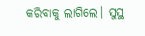କରିବାକୁ ଲାଗିଲେ। ସୁସ୍ଥ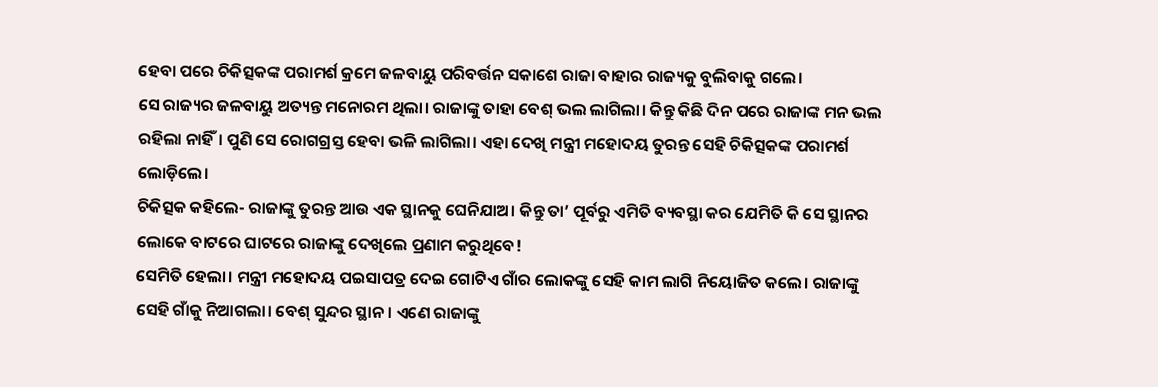ହେବା ପରେ ଚିକିତ୍ସକଙ୍କ ପରାମର୍ଶ କ୍ରମେ ଜଳବାୟୁ ପରିବର୍ତ୍ତନ ସକାଶେ ରାଜା ବାହାର ରାଜ୍ୟକୁ ବୁଲିବାକୁ ଗଲେ।
ସେ ରାଜ୍ୟର ଜଳବାୟୁ ଅତ୍ୟନ୍ତ ମନୋରମ ଥିଲା। ରାଜାଙ୍କୁ ତାହା ବେଶ୍ ଭଲ ଲାଗିଲା। କିନ୍ତୁ କିଛି ଦିନ ପରେ ରାଜାଙ୍କ ମନ ଭଲ ରହିଲା ନାହିଁ। ପୁଣି ସେ ରୋଗଗ୍ରସ୍ତ ହେବା ଭଳି ଲାଗିଲା। ଏହା ଦେଖି ମନ୍ତ୍ରୀ ମହୋଦୟ ତୁରନ୍ତ ସେହି ଚିକିତ୍ସକଙ୍କ ପରାମର୍ଶ ଲୋଡ଼ିଲେ।
ଚିକିତ୍ସକ କହିଲେ- ରାଜାଙ୍କୁ ତୁରନ୍ତ ଆଉ ଏକ ସ୍ଥାନକୁ ଘେନିଯାଅ। କିନ୍ତୁ ତା’ ପୂର୍ବରୁ ଏମିତି ବ୍ୟବସ୍ଥା କର ଯେମିତି କି ସେ ସ୍ଥାନର ଲୋକେ ବାଟରେ ଘାଟରେ ରାଜାଙ୍କୁ ଦେଖିଲେ ପ୍ରଣାମ କରୁଥିବେ!
ସେମିତି ହେଲା। ମନ୍ତ୍ରୀ ମହୋଦୟ ପଇସାପତ୍ର ଦେଇ ଗୋଟିଏ ଗାଁର ଲୋକଙ୍କୁ ସେହି କାମ ଲାଗି ନିୟୋଜିତ କଲେ। ରାଜାଙ୍କୁ ସେହି ଗାଁକୁ ନିଆଗଲା। ବେଶ୍ ସୁନ୍ଦର ସ୍ଥାନ। ଏଣେ ରାଜାଙ୍କୁ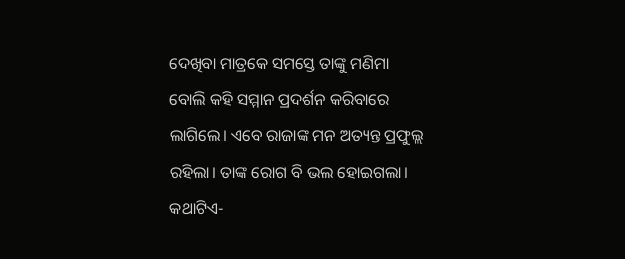ଦେଖିବା ମାତ୍ରକେ ସମସ୍ତେ ତାଙ୍କୁ ମଣିମା ବୋଲି କହି ସମ୍ମାନ ପ୍ରଦର୍ଶନ କରିବାରେ ଲାଗିଲେ। ଏବେ ରାଜାଙ୍କ ମନ ଅତ୍ୟନ୍ତ ପ୍ରଫୁଲ୍ଲ ରହିଲା। ତାଙ୍କ ରୋଗ ବି ଭଲ ହୋଇଗଲା।
କଥାଟିଏ-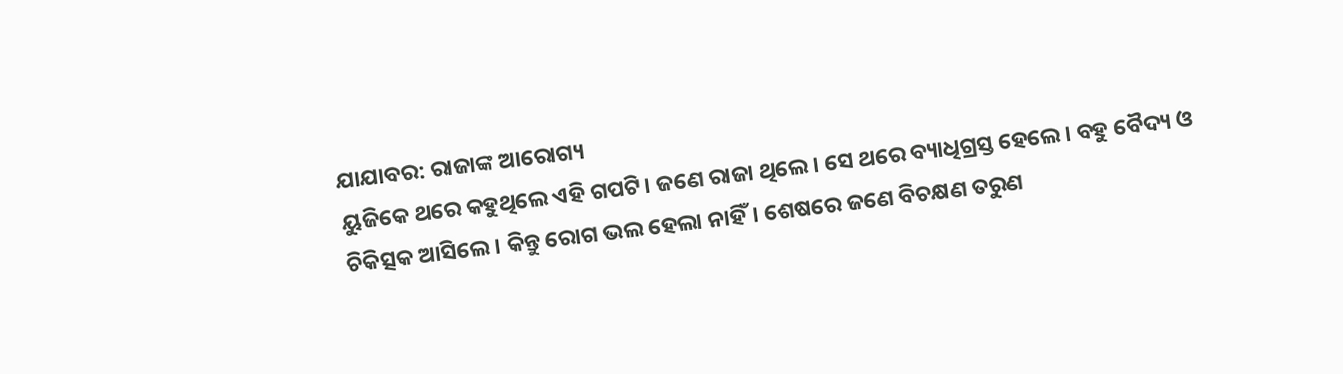ଯାଯାବର: ରାଜାଙ୍କ ଆରୋଗ୍ୟ
ୟୁଜିକେ ଥରେ କହୁଥିଲେ ଏହି ଗପଟି। ଜଣେ ରାଜା ଥିଲେ। ସେ ଥରେ ବ୍ୟାଧିଗ୍ରସ୍ତ ହେଲେ। ବହୁ ବୈଦ୍ୟ ଓ ଚିକିତ୍ସକ ଆସିଲେ। କିନ୍ତୁ ରୋଗ ଭଲ ହେଲା ନାହିଁ। ଶେଷରେ ଜଣେ ବିଚକ୍ଷଣ ତରୁଣ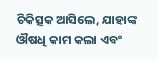ଚିକିତ୍ସକ ଆସିଲେ, ଯାହାଙ୍କ ଔଷଧି କାମ କଲା ଏବଂ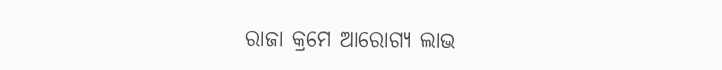ରାଜା କ୍ରମେ ଆରୋଗ୍ୟ ଲାଭ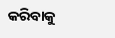କରିବାକୁ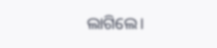ଲାଗିଲେ।